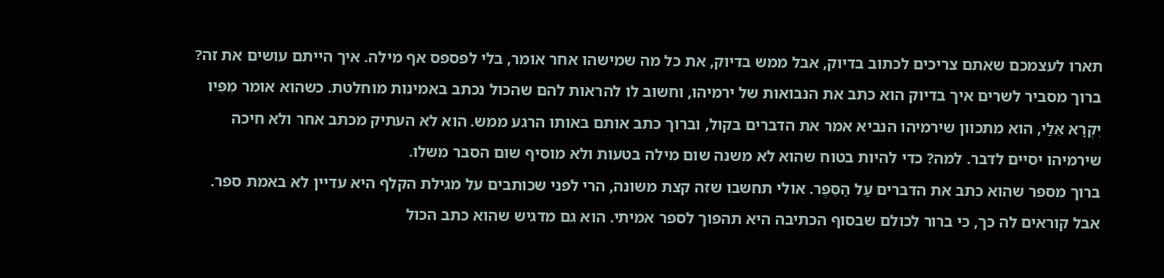תארו לעצמכם שאתם צריכים לכתוב בדיוק, אבל ממש בדיוק, את כל מה שמישהו אחר אומר, בלי לפספס אף מילה. איך הייתם עושים את זה? ברוך מסביר לשרים איך בדיוק הוא כתב את הנבואות של ירמיהו, וחשוב לו להראות להם שהכול נכתב באמינות מוחלטת. כשהוא אומר מִפִּיו יִקְרָא אֵלַי, הוא מתכוון שירמיהו הנביא אמר את הדברים בקול, וברוך כתב אותם באותו הרגע ממש. הוא לא העתיק מכתב אחר ולא חיכה שירמיהו יסיים לדבר. למה? כדי להיות בטוח שהוא לא משנה שום מילה בטעות ולא מוסיף שום הסבר משלו.
ברוך מספר שהוא כתב את הדברים עַל הַסֵּפֶר. אולי תחשבו שזה קצת משונה, הרי לפני שכותבים על מגילת הקלף היא עדיין לא באמת ספר. אבל קוראים לה כך, כי ברור לכולם שבסוף הכתיבה היא תהפוך לספר אמיתי. הוא גם מדגיש שהוא כתב הכול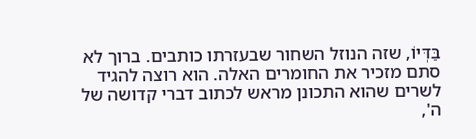בַּדְּיוֹ, שזה הנוזל השחור שבעזרתו כותבים. ברוך לא סתם מזכיר את החומרים האלה. הוא רוצה להגיד לשרים שהוא התכונן מראש לכתוב דברי קדושה של ה',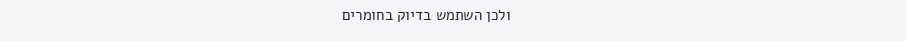ולכן השתמש בדיוק בחומרים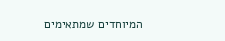המיוחדים שמתאימים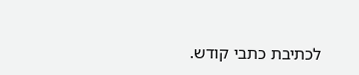לכתיבת כתבי קודש.